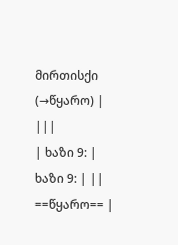მირთისქი
(→წყარო) |
|||
| ხაზი 9: | ხაზი 9: | ||
==წყარო== |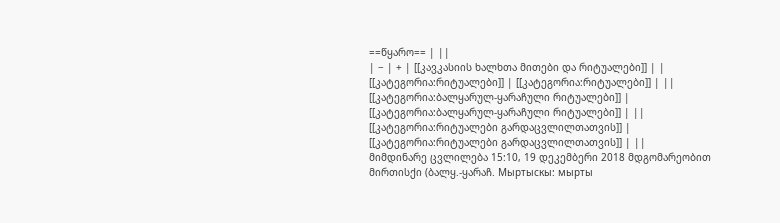==წყარო== | ||
| − | + | [[კავკასიის ხალხთა მითები და რიტუალები]] | |
[[კატეგორია:რიტუალები]] | [[კატეგორია:რიტუალები]] | ||
[[კატეგორია:ბალყარულ-ყარაჩული რიტუალები]] | [[კატეგორია:ბალყარულ-ყარაჩული რიტუალები]] | ||
[[კატეგორია:რიტუალები გარდაცვლილთათვის]] | [[კატეგორია:რიტუალები გარდაცვლილთათვის]] | ||
მიმდინარე ცვლილება 15:10, 19 დეკემბერი 2018 მდგომარეობით
მირთისქი (ბალყ.-ყარაჩ. Мыртыскы: мырты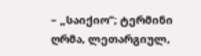– „საიქიო“; ტერმინი ღრმა, ლეთარგიულ,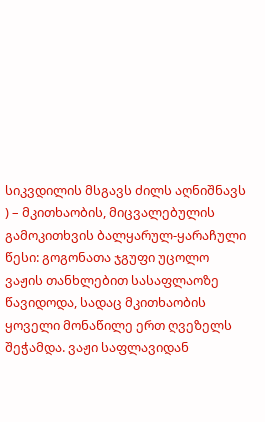სიკვდილის მსგავს ძილს აღნიშნავს ) – მკითხაობის, მიცვალებულის გამოკითხვის ბალყარულ-ყარაჩული წესი: გოგონათა ჯგუფი უცოლო ვაჟის თანხლებით სასაფლაოზე წავიდოდა, სადაც მკითხაობის ყოველი მონაწილე ერთ ღვეზელს შეჭამდა. ვაჟი საფლავიდან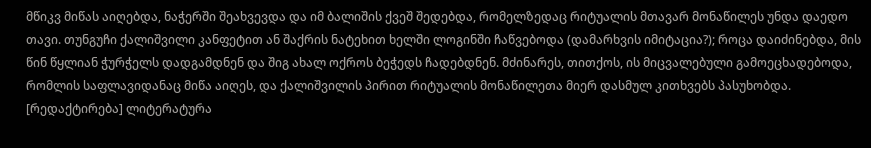მწიკვ მიწას აიღებდა, ნაჭერში შეახვევდა და იმ ბალიშის ქვეშ შედებდა, რომელზედაც რიტუალის მთავარ მონაწილეს უნდა დაედო თავი. თუნგუჩი ქალიშვილი კანფეტით ან შაქრის ნატეხით ხელში ლოგინში ჩაწვებოდა (დამარხვის იმიტაცია?); როცა დაიძინებდა, მის წინ წყლიან ჭურჭელს დადგამდნენ და შიგ ახალ ოქროს ბეჭედს ჩადებდნენ. მძინარეს, თითქოს, ის მიცვალებული გამოეცხადებოდა, რომლის საფლავიდანაც მიწა აიღეს, და ქალიშვილის პირით რიტუალის მონაწილეთა მიერ დასმულ კითხვებს პასუხობდა.
[რედაქტირება] ლიტერატურა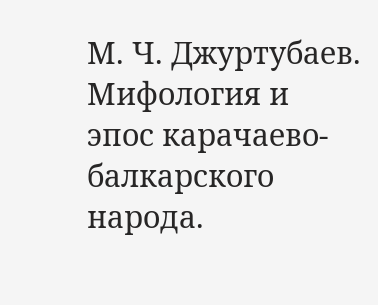М. Ч. Джуртубаев. Мифология и эпос карачаево-балкарского народа.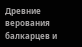Древние верования балкарцев и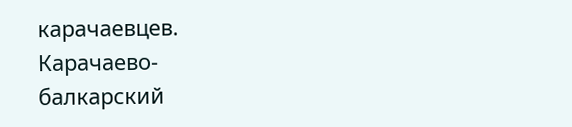карачаевцев. Карачаево-балкарский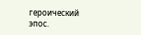героический эпос.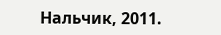Нальчик, 2011.